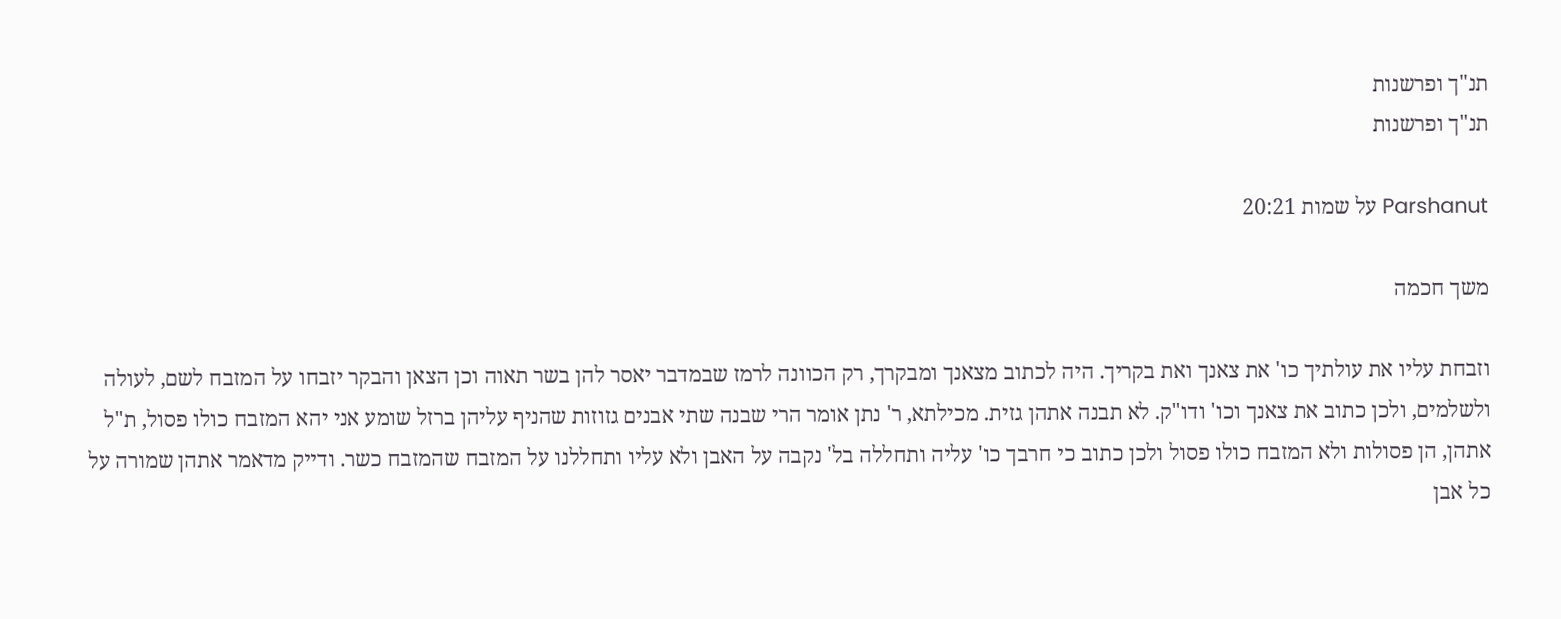תנ"ך ופרשנות
תנ"ך ופרשנות

Parshanut על שמות 20:21

משך חכמה

וזבחת עליו את עולתיך כו' את צאנך ואת בקריך. היה לכתוב מצאנך ומבקרך, רק הכוונה לרמז שבמדבר יאסר להן בשר תאוה וכן הצאן והבקר יזבחו על המזבח לשם, לעולה ולשלמים, ולכן כתוב את צאנך וכו' ודו"ק. לא תבנה אתהן גזית. מכילתא, ר' נתן אומר הרי שבנה שתי אבנים גזוזות שהניף עליהן ברזל שומע אני יהא המזבח כולו פסול, ת"ל אתהן, הן פסולות ולא המזבח כולו פסול ולכן כתוב כי חרבך כו' עליה ותחללה בל' נקבה על האבן ולא עליו ותחללנו על המזבח שהמזבח כשר. ודייק מדאמר אתהן שמורה על כל אבן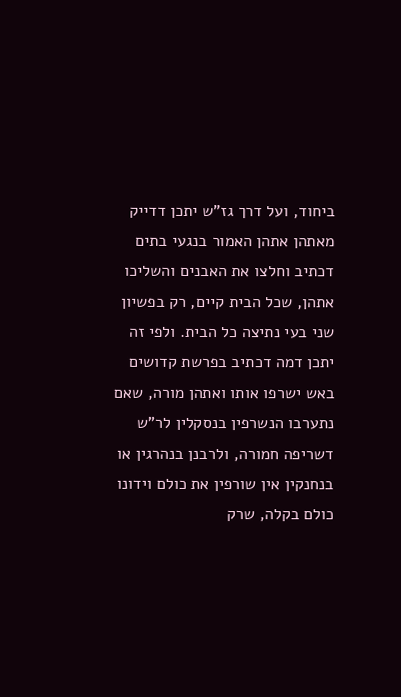ביחוד, ועל דרך גז"ש יתכן דדייק מאתהן אתהן האמור בנגעי בתים דכתיב וחלצו את האבנים והשליכו אתהן, שכל הבית קיים, רק בפשיון שני בעי נתיצה כל הבית. ולפי זה יתכן דמה דכתיב בפרשת קדושים באש ישרפו אותו ואתהן מורה, שאם נתערבו הנשרפין בנסקלין לר"ש דשריפה חמורה, ולרבנן בנהרגין או בנחנקין אין שורפין את כולם וידונו כולם בקלה, שרק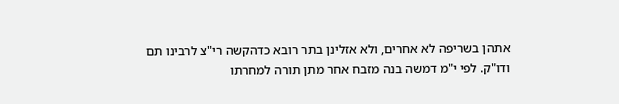אתהן בשריפה לא אחרים, ולא אזלינן בתר רובא כדהקשה רי"צ לרבינו תם ודו"ק. לפי י"מ דמשה בנה מזבח אחר מתן תורה למחרתו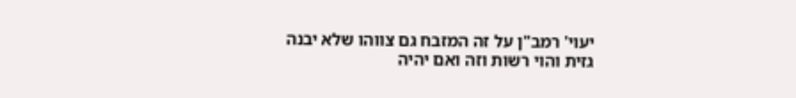יעוי' רמב"ן על זה המזבח גם צווהו שלא יבנה גזית והוי רשות וזה ואם יהיה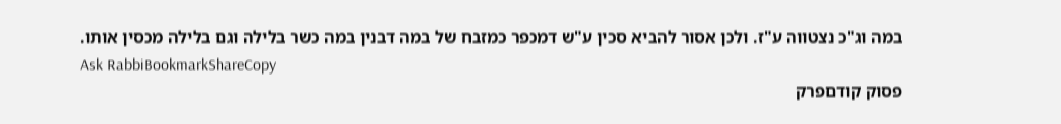במה וג"כ נצטווה ע"ז. ולכן אסור להביא סכין ע"ש דמכפר כמזבח של במה דבנין במה כשר בלילה וגם בלילה מכסין אותו.
Ask RabbiBookmarkShareCopy
פסוק קודםפרק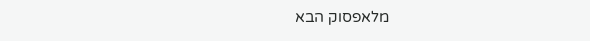מלאפסוק הבא